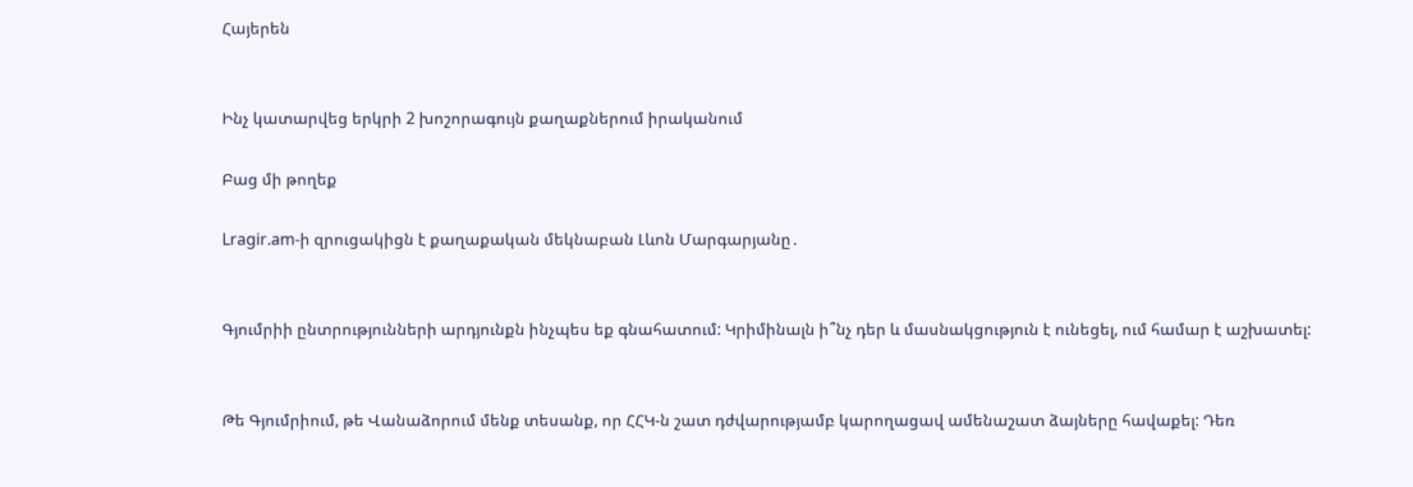Հայերեն


Ինչ կատարվեց երկրի 2 խոշորագույն քաղաքներում իրականում

Բաց մի թողեք

Lragir.am-ի զրուցակիցն է քաղաքական մեկնաբան Լևոն Մարգարյանը․


Գյումրիի ընտրությունների արդյունքն ինչպես եք գնահատում: Կրիմինալն ի՞նչ դեր և մասնակցություն է ունեցել, ում համար է աշխատել:


Թե Գյումրիում, թե Վանաձորում մենք տեսանք, որ ՀՀԿ-ն շատ դժվարությամբ կարողացավ ամենաշատ ձայները հավաքել: Դեռ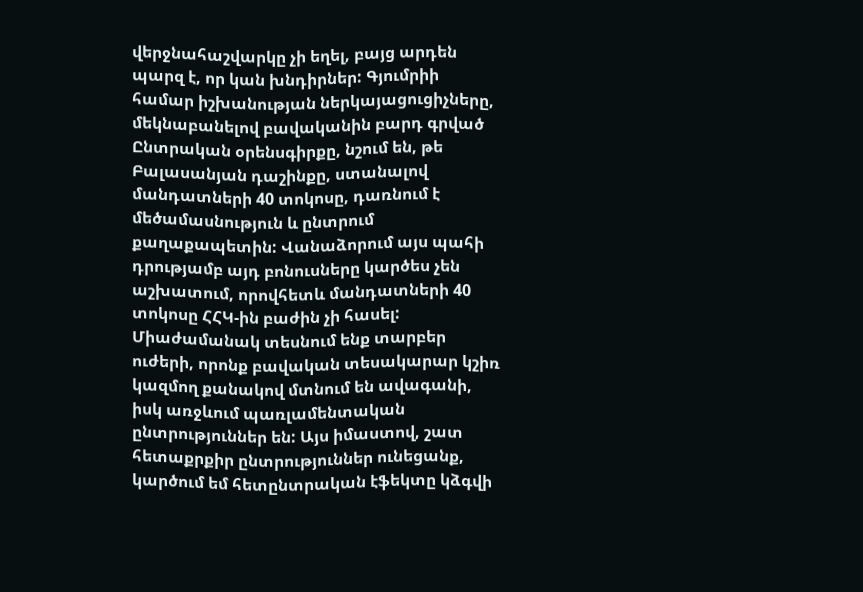վերջնահաշվարկը չի եղել, բայց արդեն պարզ է, որ կան խնդիրներ: Գյումրիի համար իշխանության ներկայացուցիչները, մեկնաբանելով բավականին բարդ գրված Ընտրական օրենսգիրքը, նշում են, թե Բալասանյան դաշինքը, ստանալով մանդատների 40 տոկոսը, դառնում է մեծամասնություն և ընտրում քաղաքապետին: Վանաձորում այս պահի դրությամբ այդ բոնուսները կարծես չեն աշխատում, որովհետև մանդատների 40 տոկոսը ՀՀԿ-ին բաժին չի հասել: Միաժամանակ տեսնում ենք տարբեր ուժերի, որոնք բավական տեսակարար կշիռ կազմող քանակով մտնում են ավագանի, իսկ առջևում պառլամենտական ընտրություններ են: Այս իմաստով, շատ հետաքրքիր ընտրություններ ունեցանք, կարծում եմ հետընտրական էֆեկտը կձգվի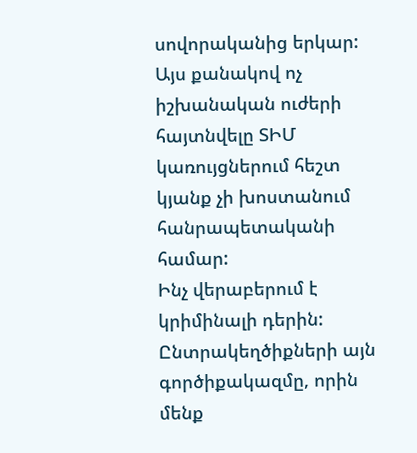սովորականից երկար: Այս քանակով ոչ իշխանական ուժերի հայտնվելը ՏԻՄ կառույցներում հեշտ կյանք չի խոստանում հանրապետականի համար:
Ինչ վերաբերում է կրիմինալի դերին: Ընտրակեղծիքների այն գործիքակազմը, որին մենք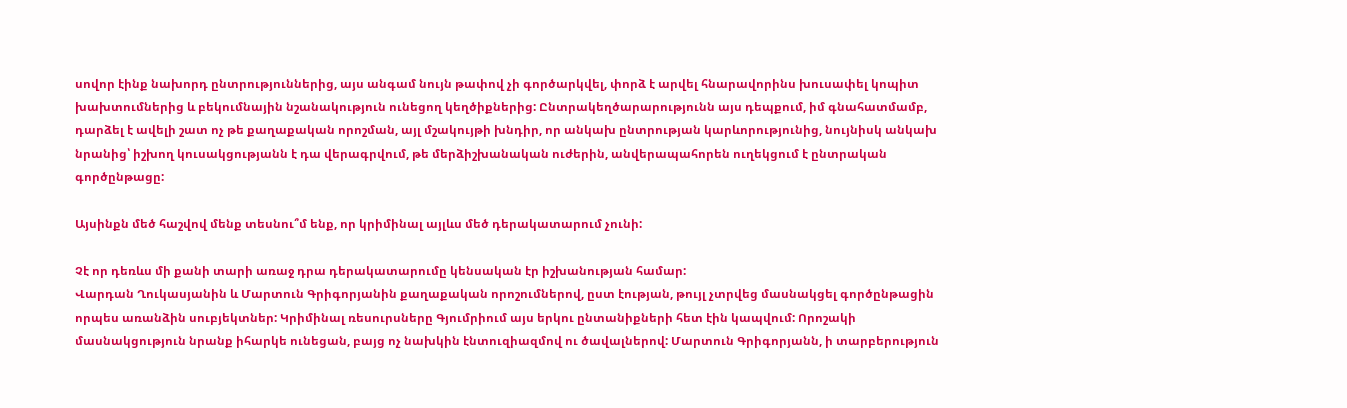սովոր էինք նախորդ ընտրություններից, այս անգամ նույն թափով չի գործարկվել, փորձ է արվել հնարավորինս խուսափել կոպիտ խախտումներից և բեկումնային նշանակություն ունեցող կեղծիքներից: Ընտրակեղծարարությունն այս դեպքում, իմ գնահատմամբ, դարձել է ավելի շատ ոչ թե քաղաքական որոշման, այլ մշակույթի խնդիր, որ անկախ ընտրության կարևորությունից, նույնիսկ անկախ նրանից՝ իշխող կուսակցությանն է դա վերագրվում, թե մերձիշխանական ուժերին, անվերապահորեն ուղեկցում է ընտրական գործընթացը:

Այսինքն մեծ հաշվով մենք տեսնու՞մ ենք, որ կրիմինալ այլևս մեծ դերակատարում չունի:

Չէ որ դեռևս մի քանի տարի առաջ դրա դերակատարումը կենսական էր իշխանության համար:
Վարդան Ղուկասյանին և Մարտուն Գրիգորյանին քաղաքական որոշումներով, ըստ էության, թույլ չտրվեց մասնակցել գործընթացին որպես առանձին սուբյեկտներ: Կրիմինալ ռեսուրսները Գյումրիում այս երկու ընտանիքների հետ էին կապվում: Որոշակի մասնակցություն նրանք իհարկե ունեցան, բայց ոչ նախկին էնտուզիազմով ու ծավալներով: Մարտուն Գրիգորյանն, ի տարբերություն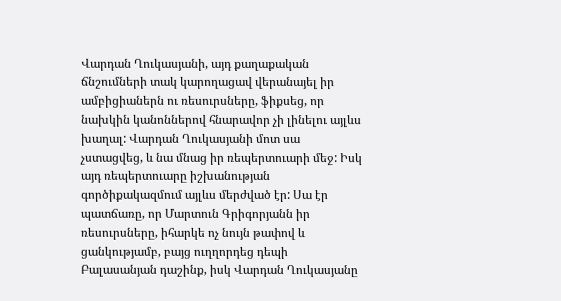Վարդան Ղուկասյանի, այդ քաղաքական ճնշումների տակ կարողացավ վերանայել իր ամբիցիաներն ու ռեսուրսները, ֆիքսեց, որ նախկին կանոններով հնարավոր չի լինելու այլևս խաղալ: Վարդան Ղուկասյանի մոտ սա չստացվեց, և նա մնաց իր ռեպերտուարի մեջ: Իսկ այդ ռեպերտուարը իշխանության գործիքակազմում այլևս մերժված էր: Սա էր պատճառը, որ Մարտուն Գրիգորյանն իր ռեսուրսները, իհարկե ոչ նույն թափով և ցանկությամբ, բայց ուղղորդեց դեպի Բալասանյան դաշինք, իսկ Վարդան Ղուկասյանը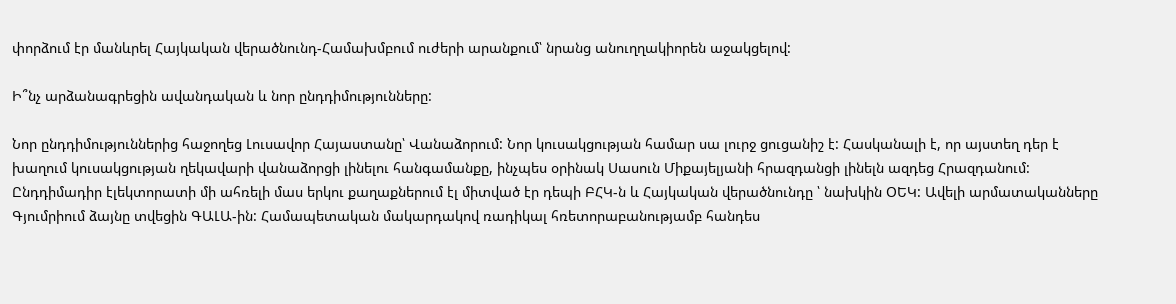փորձում էր մանևրել Հայկական վերածնունդ-Համախմբում ուժերի արանքում՝ նրանց անուղղակիորեն աջակցելով:

Ի՞նչ արձանագրեցին ավանդական և նոր ընդդիմությունները:

Նոր ընդդիմություններից հաջողեց Լուսավոր Հայաստանը՝ Վանաձորում: Նոր կուսակցության համար սա լուրջ ցուցանիշ է: Հասկանալի է, որ այստեղ դեր է խաղում կուսակցության ղեկավարի վանաձորցի լինելու հանգամանքը, ինչպես օրինակ Սասուն Միքայելյանի հրազդանցի լինելն ազդեց Հրազդանում: Ընդդիմադիր էլեկտորատի մի ահռելի մաս երկու քաղաքներում էլ միտված էր դեպի ԲՀԿ-ն և Հայկական վերածնունդը ՝ նախկին ՕԵԿ: Ավելի արմատականները Գյումրիում ձայնը տվեցին ԳԱԼԱ-ին: Համապետական մակարդակով ռադիկալ հռետորաբանությամբ հանդես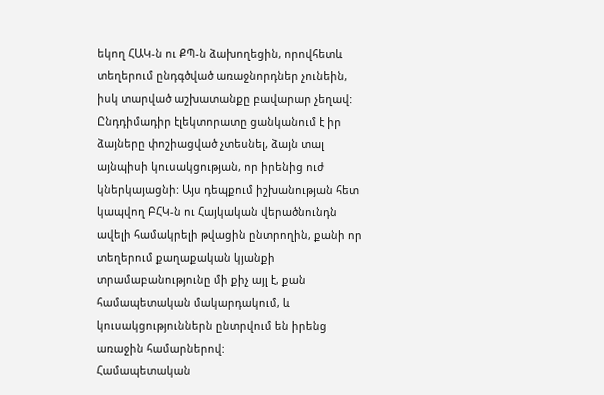եկող ՀԱԿ-ն ու ՔՊ-ն ձախողեցին, որովհետև տեղերում ընդգծված առաջնորդներ չունեին, իսկ տարված աշխատանքը բավարար չեղավ: Ընդդիմադիր էլեկտորատը ցանկանում է իր ձայները փոշիացված չտեսնել, ձայն տալ այնպիսի կուսակցության, որ իրենից ուժ կներկայացնի: Այս դեպքում իշխանության հետ կապվող ԲՀԿ-ն ու Հայկական վերածնունդն ավելի համակրելի թվացին ընտրողին, քանի որ տեղերում քաղաքական կյանքի տրամաբանությունը մի քիչ այլ է, քան համապետական մակարդակում, և կուսակցություններն ընտրվում են իրենց առաջին համարներով:
Համապետական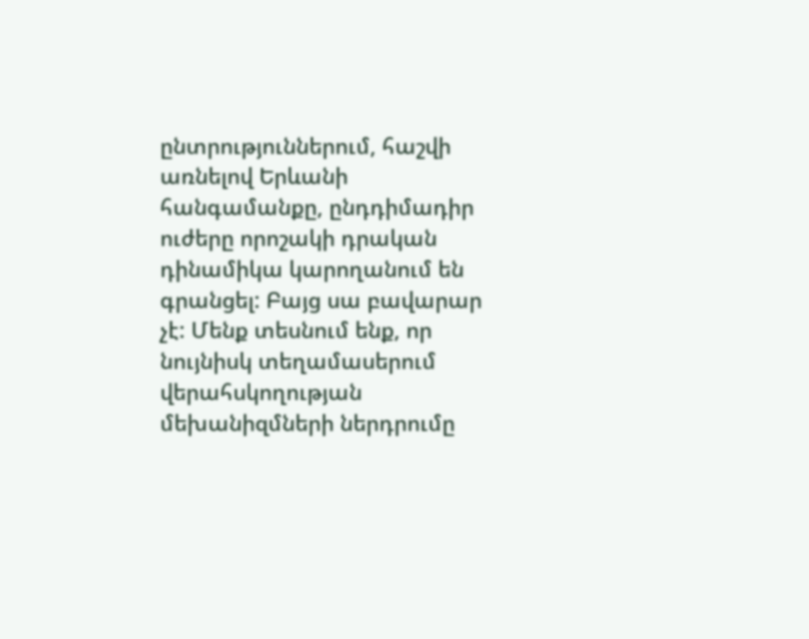ընտրություններում, հաշվի առնելով Երևանի հանգամանքը, ընդդիմադիր ուժերը որոշակի դրական դինամիկա կարողանում են գրանցել: Բայց սա բավարար չէ: Մենք տեսնում ենք, որ նույնիսկ տեղամասերում վերահսկողության մեխանիզմների ներդրումը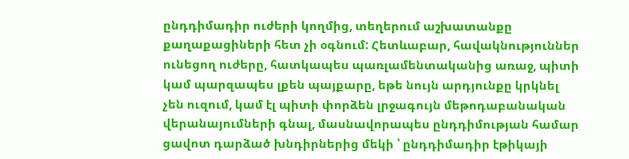ընդդիմադիր ուժերի կողմից, տեղերում աշխատանքը քաղաքացիների հետ չի օգնում: Հետևաբար, հավակնություններ ունեցող ուժերը, հատկապես պառլամենտականից առաջ, պիտի կամ պարզապես լքեն պայքարը, եթե նույն արդյունքը կրկնել չեն ուզում, կամ էլ պիտի փորձեն լրջագույն մեթոդաբանական վերանայումների գնալ, մասնավորապես ընդդիմության համար ցավոտ դարձած խնդիրներից մեկի ՝ ընդդիմադիր էթիկայի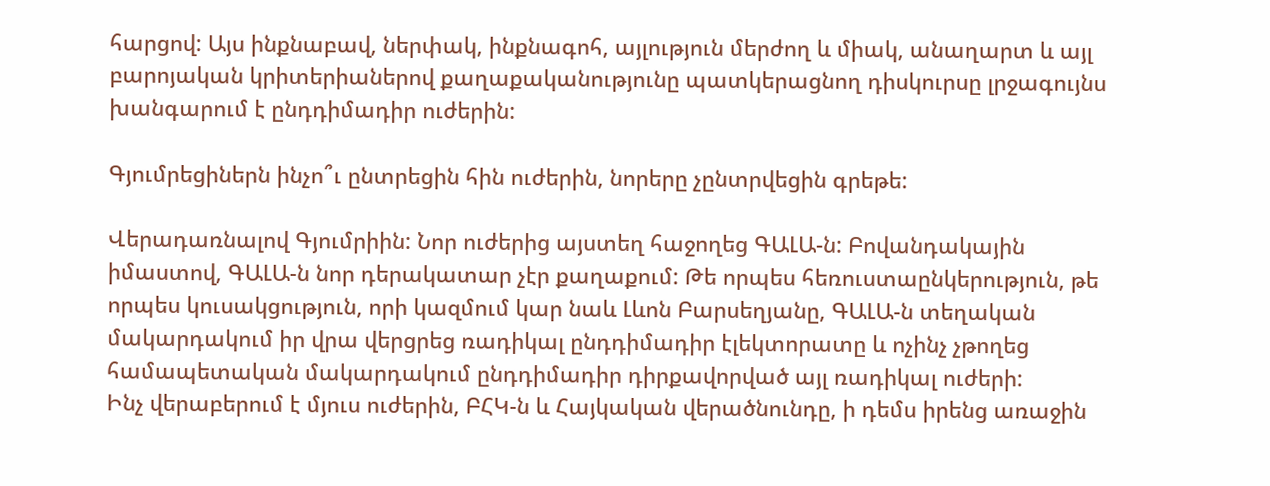հարցով: Այս ինքնաբավ, ներփակ, ինքնագոհ, այլություն մերժող և միակ, անաղարտ և այլ բարոյական կրիտերիաներով քաղաքականությունը պատկերացնող դիսկուրսը լրջագույնս խանգարում է ընդդիմադիր ուժերին:

Գյումրեցիներն ինչո՞ւ ընտրեցին հին ուժերին, նորերը չընտրվեցին գրեթե:

Վերադառնալով Գյումրիին: Նոր ուժերից այստեղ հաջողեց ԳԱԼԱ-ն: Բովանդակային իմաստով, ԳԱԼԱ-ն նոր դերակատար չէր քաղաքում: Թե որպես հեռուստաընկերություն, թե որպես կուսակցություն, որի կազմում կար նաև Լևոն Բարսեղյանը, ԳԱԼԱ-ն տեղական մակարդակում իր վրա վերցրեց ռադիկալ ընդդիմադիր էլեկտորատը և ոչինչ չթողեց համապետական մակարդակում ընդդիմադիր դիրքավորված այլ ռադիկալ ուժերի:
Ինչ վերաբերում է մյուս ուժերին, ԲՀԿ-ն և Հայկական վերածնունդը, ի դեմս իրենց առաջին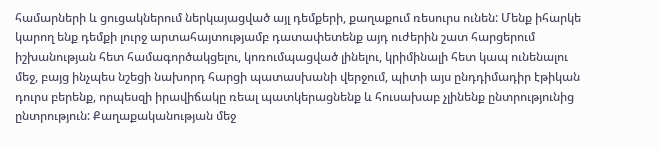համարների և ցուցակներում ներկայացված այլ դեմքերի, քաղաքում ռեսուրս ունեն: Մենք իհարկե կարող ենք դեմքի լուրջ արտահայտությամբ դատափետենք այդ ուժերին շատ հարցերում իշխանության հետ համագործակցելու, կոռումպացված լինելու, կրիմինալի հետ կապ ունենալու մեջ, բայց ինչպես նշեցի նախորդ հարցի պատասխանի վերջում, պիտի այս ընդդիմադիր էթիկան դուրս բերենք, որպեսզի իրավիճակը ռեալ պատկերացնենք և հուսախաբ չլինենք ընտրությունից ընտրություն: Քաղաքականության մեջ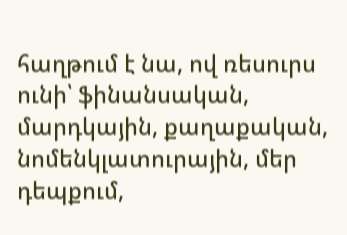հաղթում է նա, ով ռեսուրս ունի՝ ֆինանսական, մարդկային, քաղաքական, նոմենկլատուրային, մեր դեպքում,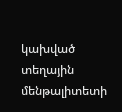կախված տեղային մենթալիտետի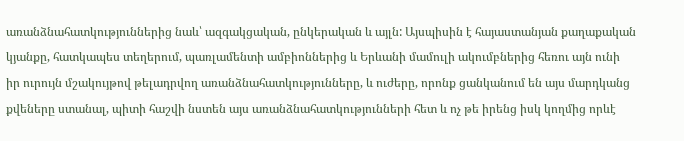առանձնահատկություններից նաև՝ ազգակցական, ընկերական և այլն: Այսպիսին է հայաստանյան քաղաքական կյանքը, հատկապես տեղերում, պառլամենտի ամբիոններից և Երևանի մամուլի ակումբներից հեռու այն ունի իր ուրույն մշակույթով թելադրվող առանձնահատկությունները, և ուժերը, որոնք ցանկանում են այս մարդկանց քվեները ստանալ, պիտի հաշվի նստեն այս առանձնահատկությունների հետ և ոչ թե իրենց իսկ կողմից որևէ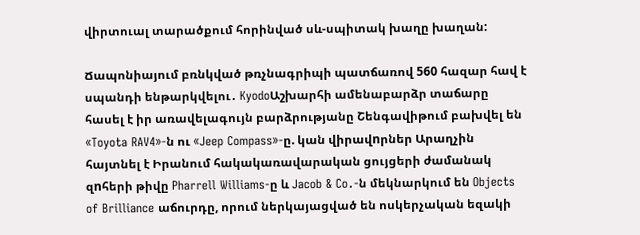վիրտուալ տարածքում հորինված սև-սպիտակ խաղը խաղան:

Ճապոնիայում բռնկված թռչնագրիպի պատճառով 560 հազար հավ է սպանդի ենթարկվելու․ KyodoԱշխարհի ամենաբարձր տաճարը հասել է իր առավելագույն բարձրությանը Շենգավիթում բախվել են «Toyota RAV4»-ն ու «Jeep Compass»-ը. կան վիրավnրներ Արաղչին հայտնել է Իրանում հակակառավարական ցույցերի ժամանակ զnհերի թիվը Pharrell Williams-ը և Jacob & Co․-ն մեկնարկում են Objects of Brilliance աճուրդը, որում ներկայացված են ոսկերչական եզակի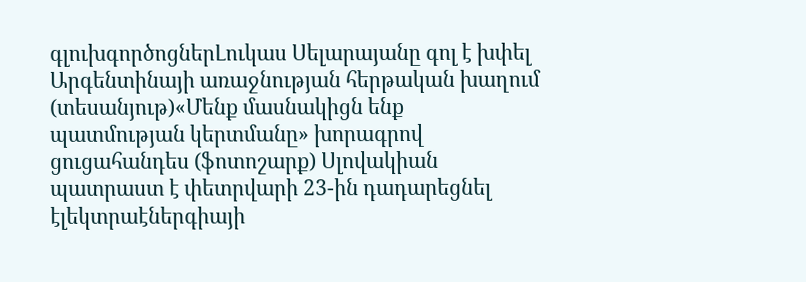գլուխգործոցներԼուկաս Սելարայանը գոլ է խփել Արգենտինայի առաջնության հերթական խաղում (տեսանյութ)«Մենք մասնակիցն ենք պատմության կերտմանը» խորագրով ցուցահանդես (ֆոտոշարք) Սլովակիան պատրաստ է փետրվարի 23-ին դադարեցնել էլեկտրաէներգիայի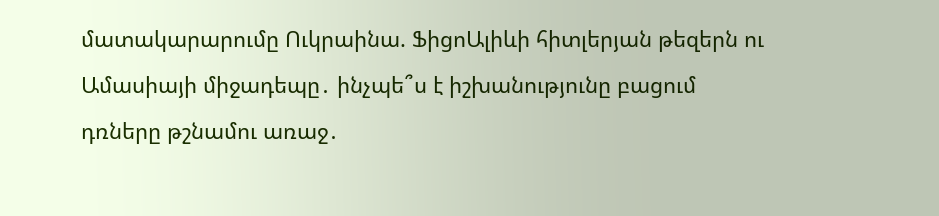մատակարարումը Ուկրաինա. ՖիցոԱլիևի հիտլերյան թեզերն ու Ամասիայի միջադեպը․ ինչպե՞ս է իշխանությունը բացում դռները թշնամու առաջ․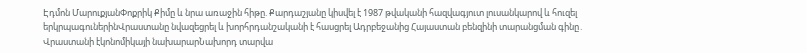Էդմոն ՄարուքյանՓոքրիկ Քիմը և նրա առաջին հիթը. Քարդաշյանը կիսվել է 1987 թվականի հազվագյուտ լուսանկարով և հուզել երկրպագուներինՎրաստանը նվազեցրել և խորհրդանշականի է հասցրել Ադրբեջանից Հայաստան բենզինի տարանցման գինը․ Վրաստանի էկոնոմիկայի նախարարՆախորդ տարվա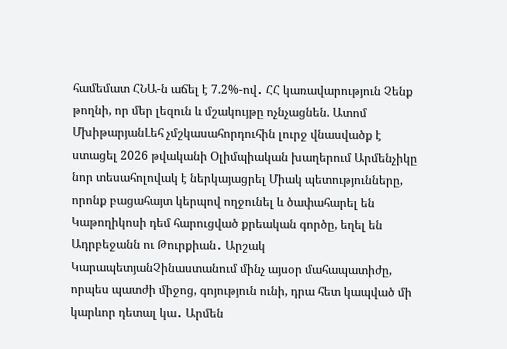համեմատ ՀՆԱ-ն աճել է 7.2%-ով․ ՀՀ կառավարություն Չենք թողնի, որ մեր լեզուն և մշակույթը ոչնչացնեն. Ատոմ ՄխիթարյանԼեհ չմշկասահորդուհին լուրջ վնասվածք է ստացել 2026 թվականի Օլիմպիական խաղերում Արմենչիկը նոր տեսահոլովակ է ներկայացրել Միակ պետությունները, որոնք բացահայտ կերպով ողջունել և ծափահարել են Կաթողիկոսի դեմ հարուցված քրեական գործը, եղել են Ադրբեջանն ու Թուրքիան․ Արշակ ԿարապետյանՉինաստանում մինչ այսօր մահապատիժը, որպես պատժի միջոց, գոյություն ունի, դրա հետ կապված մի կարևոր դետալ կա․ Արմեն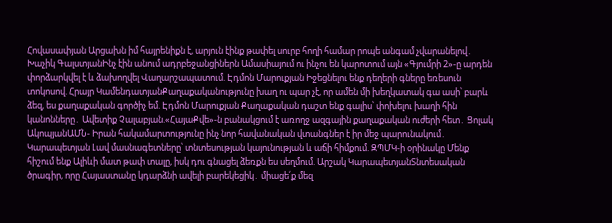Հովասափյան Արցախն իմ հայրենիքն է, արյուն էինք թափել սուրբ հողի համար րոպե անգամ չվարանելով․ Խաչիկ ԳալստյանԻնչ էին անում ադրբեջանցիներն Ամասիայում ու ինչու են կարոտում այն «Գյումրի 2»-ը արդեն փորձարկվել է և ձախողվել Վաղարշապատում. Էդմոն Մարուքյան Իջեցնելու ենք դեղերի գները եռեսուն տոկոսով. Հրայր ԿամենդատյանՔաղաքականությունը խաղ ու պար չէ, որ ամեն մի խեղկատակ գա ասի՝ բարև ձեզ, ես քաղաքական գործիչ եմ. Էդմոն Մարուքյան Քաղաքական դաշտ ենք գալիս՝ փոխելու խաղի հին կանոնները․ Ավետիք Չալաբյան.«ՀայաՔվե»-ն բանակցում է առողջ ազգային քաղաքական ուժերի հետ․ Ցոլակ ԱկոպյանԱՄՆ- Իրան հակամարտությունը ինչ նոր հավանական վտանգներ է իր մեջ պարունակում․ Կարապետյան Լավ մասնագետները՝ տնտեսության կայունության և աճի հիմքում. ԶՊՄԿ-ի օրինակը Մենք հիշում ենք Ալիևի մատ թափ տալը, իսկ դու գնացել ձեռքն ես սեղմում. Արշակ ԿարապետյանՏնտեսական ծրագիր, որը Հայաստանը կդարձնի ավելի բարեկեցիկ․ միացե՛ք մեզ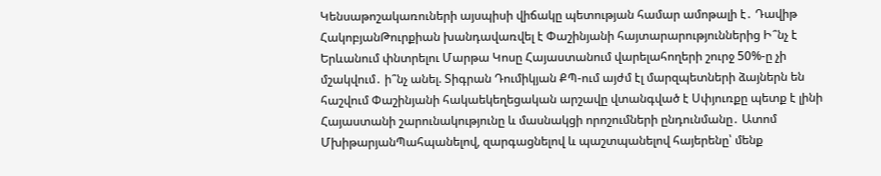Կենսաթոշակառուների այսպիսի վիճակը պետության համար ամոթալի է․ Դավիթ ՀակոբյանԹուրքիան խանդավառվել է Փաշինյանի հայտարարություններից Ի՞նչ է Երևանում փնտրելու Մարթա Կոսը Հայաստանում վարելահողերի շուրջ 50%-ը չի մշակվում․ ի՞նչ անել. Տիգրան Դումիկյան ՔՊ-ում այժմ էլ մարզպետների ձայներն են հաշվում Փաշինյանի հակաեկեղեցական արշավը վտանգված է Սփյուռքը պետք է լինի Հայաստանի շարունակությունը և մասնակցի որոշումների ընդունմանը․ Ատոմ ՄխիթարյանՊահպանելով, զարգացնելով և պաշտպանելով հայերենը՝ մենք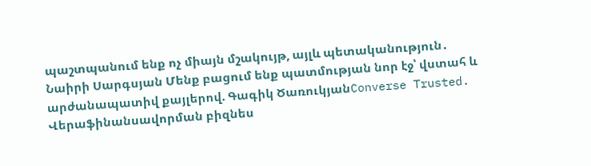պաշտպանում ենք ոչ միայն մշակույթ, այլև պետականություն․ Նաիրի Սարգսյան Մենք բացում ենք պատմության նոր էջ՝ վստահ և արժանապատիվ քայլերով. Գագիկ ԾառուկյանConverse Trusted. Վերաֆինանսավորման բիզնես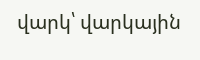վարկ՝ վարկային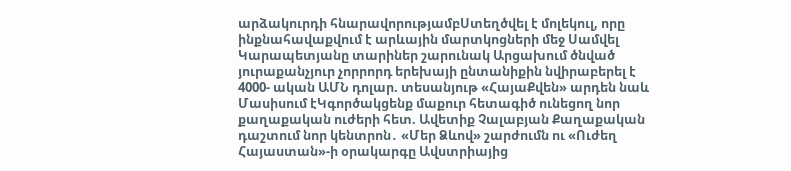արձակուրդի հնարավորությամբՍտեղծվել է մոլեկուլ, որը ինքնահավաքվում է արևային մարտկոցների մեջ Սամվել Կարապետյանը տարիներ շարունակ Արցախում ծնված յուրաքանչյուր չորրորդ երեխայի ընտանիքին նվիրաբերել է 4000- ական ԱՄՆ դոլար. տեսանյութ «ՀայաՔվեն» արդեն նաև Մասիսում էԿգործակցենք մաքուր հետագիծ ունեցող նոր քաղաքական ուժերի հետ. Ավետիք Չալաբյան Քաղաքական դաշտում նոր կենտրոն․ «Մեր Ձևով» շարժումն ու «Ուժեղ Հայաստան»-ի օրակարգը Ավստրիայից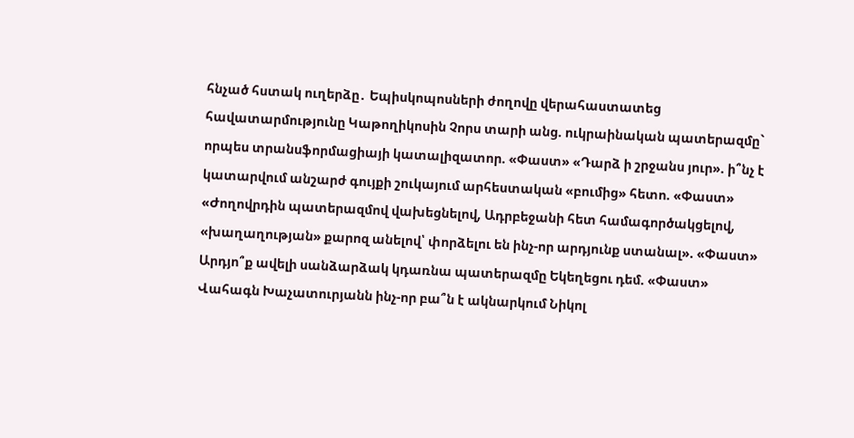հնչած հստակ ուղերձը․ Եպիսկոպոսների ժողովը վերահաստատեց հավատարմությունը Կաթողիկոսին Չորս տարի անց. ուկրաինական պատերազմը` որպես տրանսֆորմացիայի կատալիզատոր. «Փաստ» «Դարձ ի շրջանս յուր». ի՞նչ է կատարվում անշարժ գույքի շուկայում արհեստական «բումից» հետո. «Փաստ» «Ժողովրդին պատերազմով վախեցնելով, Ադրբեջանի հետ համագործակցելով, «խաղաղության» քարոզ անելով՝ փորձելու են ինչ-որ արդյունք ստանալ». «Փաստ» Արդյո՞ք ավելի սանձարձակ կդառնա պատերազմը Եկեղեցու դեմ. «Փաստ» Վահագն Խաչատուրյանն ինչ-որ բա՞ն է ակնարկում Նիկոլ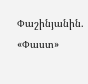Փաշինյանին. «Փաստ»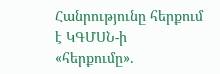Հանրությունը հերքում է ԿԳՄՍՆ-ի «հերքումը».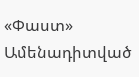«Փաստ»
Ամենադիտված